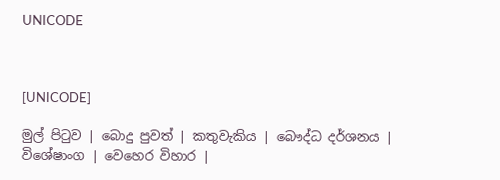UNICODE



[UNICODE]

මුල් පිටුව | බොදු පුවත් | කතුවැකිය | බෞද්ධ දර්ශනය | විශේෂාංග | වෙහෙර විහාර |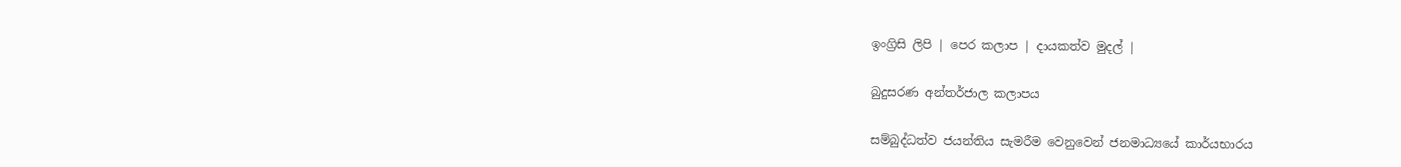ඉංග්‍රිසි ලිපි | පෙර කලාප | දායකත්ව මුදල් |

බුදුසරණ අන්තර්ජාල කලාපය

සම්බුද්ධත්ව ජයන්තිය සැමරීම වෙනුවෙන් ජනමාධ්‍යයේ කාර්යභාරය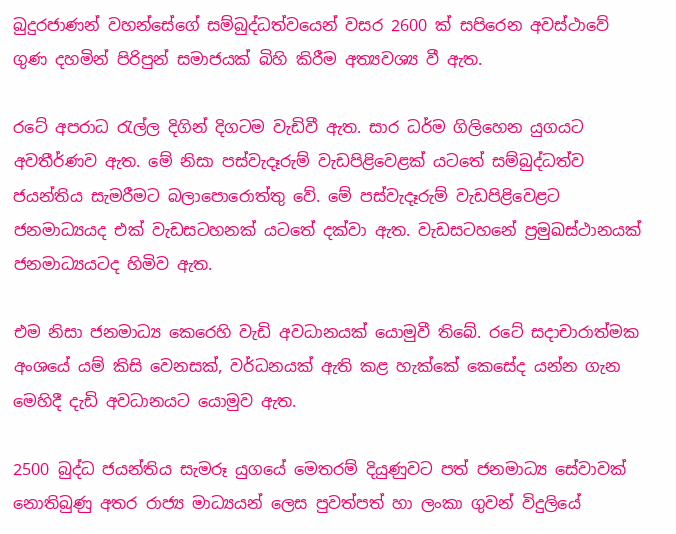බුදුරජාණන් වහන්සේගේ සම්බුද්ධත්වයෙන් වසර 2600 ක් සපිරෙන අවස්ථාවේ ගුණ දහමින් පිරිපුන් සමාජයක් බිහි කිරීම අත්‍යවශ්‍ය වී ඇත.

රටේ අපරාධ රැල්ල දිගින් දිගටම වැඩිවී ඇත. සාර ධර්ම ගිලිහෙන යුගයට අවතීර්ණව ඇත. මේ නිසා පස්වැදෑරුම් වැඩපිළිවෙළක් යටතේ සම්බුද්ධත්ව ජයන්තිය සැමරීමට බලාපොරොත්තු වේ. මේ පස්වැදෑරුම් වැඩපිළිවෙළට ජනමාධ්‍යයද එක් වැඩසටහනක් යටතේ දක්වා ඇත. වැඩසටහනේ ප්‍රමුඛස්ථානයක් ජනමාධ්‍යයටද හිමිව ඇත.

එම නිසා ජනමාධ්‍ය කෙරෙහි වැඩි අවධානයක් යොමුවී තිබේ. රටේ සදාචාරාත්මක අංශයේ යම් කිසි වෙනසක්, වර්ධනයක් ඇති කළ හැක්කේ කෙසේද යන්න ගැන මෙහිදී දැඩි අවධානයට යොමුව ඇත.

2500 බුද්ධ ජයන්තිය සැමරූ යුගයේ මෙතරම් දියුණුවට පත් ජනමාධ්‍ය සේවාවක් නොතිබුණු අතර රාජ්‍ය මාධ්‍යයන් ලෙස පුවත්පත් හා ලංකා ගුවන් විදුලියේ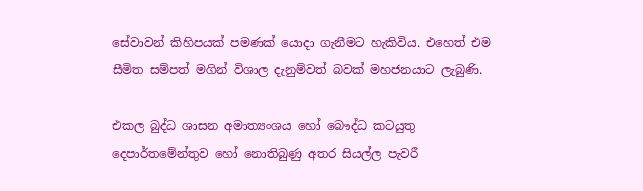සේවාවන් කිහිපයක් පමණක් යොදා ගැනීමට හැකිවිය. එහෙත් එම සීමිත සම්පත් මගින් විශාල දැනුම්වත් බවක් මහජනයාට ලැබුණි.

එකල බුද්ධ ශාසන අමාත්‍යංශය හෝ බෞද්ධ කටයුතු දෙපාර්තමේන්තුව හෝ නොතිබුණු අතර සියල්ල පැවරී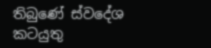තිබුණේ ස්වදේශ කටයුතු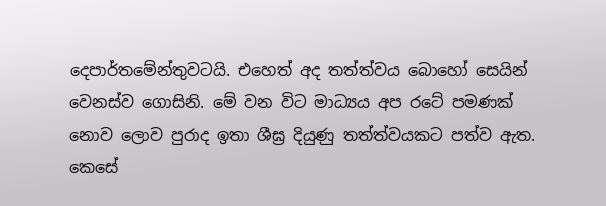දෙපාර්තමේන්තුවටයි. එහෙත් අද තත්ත්වය බොහෝ සෙයින් වෙනස්ව ගොසිනි. මේ වන විට මාධ්‍යය අප රටේ පමණක් නොව ලොව පුරාද ඉතා ශීඝ්‍ර දියුණු තත්ත්වයකට පත්ව ඇත. කෙසේ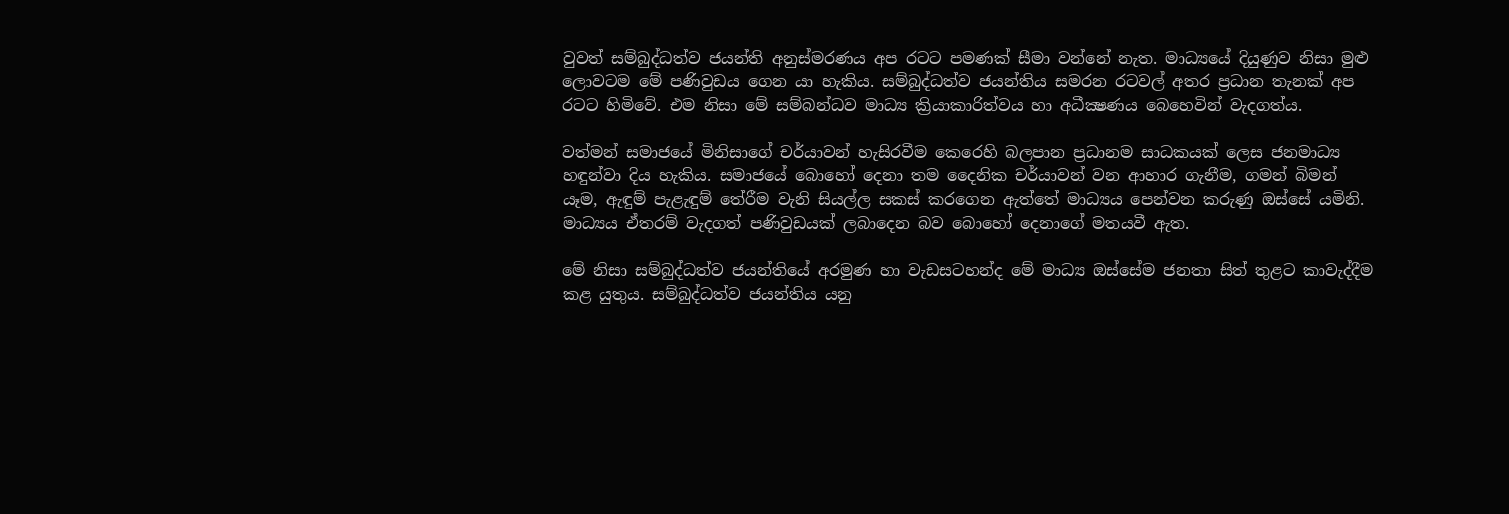වුවත් සම්බුද්ධත්ව ජයන්ති අනුස්මරණය අප රටට පමණක් සීමා වන්නේ නැත. මාධ්‍යයේ දියුණුව නිසා මුළු ලොවටම මේ පණිවුඩය ගෙන යා හැකිය. සම්බුද්ධත්ව ජයන්තිය සමරන රටවල් අතර ප්‍රධාන තැනක් අප රටට හිමිවේ. එම නිසා මේ සම්බන්ධව මාධ්‍ය ක්‍රියාකාරිත්වය හා අධීක්‍ෂණය බෙහෙවින් වැදගත්ය.

වත්මන් සමාජයේ මිනිසාගේ චර්යාවන් හැසිරවීම කෙරෙහි බලපාන ප්‍රධානම සාධකයක් ලෙස ජනමාධ්‍ය හඳුන්වා දිය හැකිය. සමාජයේ බොහෝ දෙනා තම දෛනික චර්යාවන් වන ආහාර ගැනීම, ගමන් බිමන් යෑම, ඇඳුම් පැළැඳුම් තේරීම වැනි සියල්ල සකස් කරගෙන ඇත්තේ මාධ්‍යය පෙන්වන කරුණු ඔස්සේ යමිනි. මාධ්‍යය ඒතරම් වැදගත් පණිවුඩයක් ලබාදෙන බව බොහෝ දෙනාගේ මතයවී ඇත.

මේ නිසා සම්බුද්ධත්ව ජයන්තියේ අරමුණ හා වැඩසටහන්ද මේ මාධ්‍ය ඔස්සේම ජනතා සිත් තුළට කාවැද්දීම කළ යුතුය. සම්බුද්ධත්ව ජයන්තිය යනු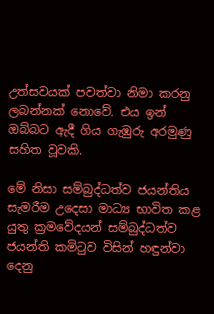උත්සවයක් පවත්වා නිමා කරනු ලබන්නක් නොවේ. එය ඉන් ඔබ්බට ඇදී ගිය ගැඹුරු අරමුණු සහිත වූවකි.

මේ නිසා සම්බුද්ධත්ව ජයන්තිය සැමරීම උදෙසා මාධ්‍ය භාවිත කළ යුතු ක්‍රමවේදයන් සම්බුද්ධත්ව ජයන්ති කමිටුව විසින් හඳුන්වා දෙනු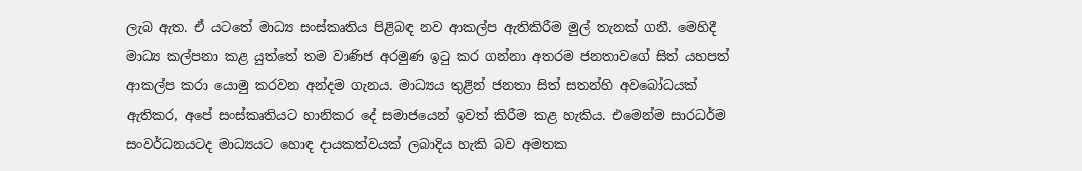ලැබ ඇත. ඒ යටතේ මාධ්‍ය සංස්කෘතිය පිළිබඳ නව ආකල්ප ඇතිකිරීම මුල් තැනක් ගනී. මෙහිදී මාධ්‍ය කල්පනා කළ යුත්තේ තම වාණිජ අරමුණ ඉටු කර ගන්නා අතරම ජනතාවගේ සිත් යහපත් ආකල්ප කරා යොමු කරවන අන්දම ගැනය. මාධ්‍යය තුළින් ජනතා සිත් සතන්හි අවබෝධයක් ඇතිකර, අපේ සංස්කෘතියට හානිකර දේ සමාජයෙන් ඉවත් කිරීම කළ හැකිය. එමෙන්ම සාරධර්ම සංවර්ධනයටද මාධ්‍යයට හොඳ දායකත්වයක් ලබාදිය හැකි බව අමතක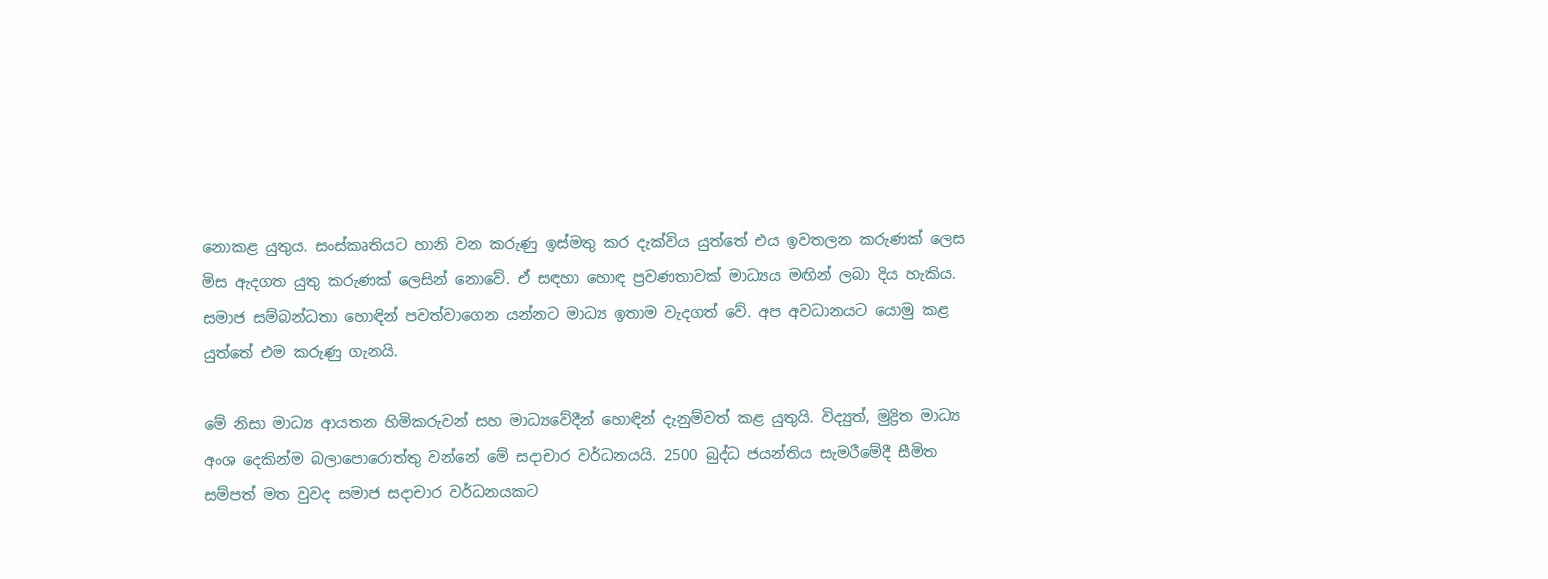නොකළ යුතුය. සංස්කෘතියට හානි වන කරුණු ඉස්මතු කර දැක්විය යුත්තේ එය ඉවතලන කරුණක් ලෙස මිස ඇදගත යුතු කරුණක් ලෙසින් නොවේ. ඒ සඳහා හොඳ ප්‍රවණතාවක් මාධ්‍යය මඟින් ලබා දිය හැකිය. සමාජ සම්බන්ධතා හොඳින් පවත්වාගෙන යන්නට මාධ්‍ය ඉතාම වැදගත් වේ. අප අවධානයට යොමු කළ යුත්තේ එම කරුණු ගැනයි.

මේ නිසා මාධ්‍ය ආයතන හිමිකරුවන් සහ මාධ්‍යවේදීන් හොඳින් දැනුම්වත් කළ යුතුයි. විද්‍යුත්, මුද්‍රිත මාධ්‍ය අංශ දෙකින්ම බලාපොරොත්තු වන්නේ මේ සදාචාර වර්ධනයයි. 2500 බුද්ධ ජයන්තිය සැමරීමේදී සීමිත සම්පත් මත වුවද සමාජ සදාචාර වර්ධනයකට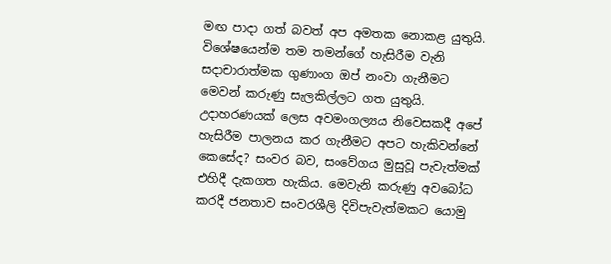මඟ පාදා ගත් බවත් අප අමතක නොකළ යුතුයි. විශේෂයෙන්ම තම තමන්ගේ හැසිරීම වැනි සදාචාරාත්මක ගුණාංග ඔප් නංවා ගැනීමට මෙවන් කරුණු සැලකිල්ලට ගත යුතුයි. උදාහරණයක් ලෙස අවමංගල්‍යය නිවෙසකදී අපේ හැසිරීම පාලනය කර ගැනීමට අපට හැකිවන්නේ කෙසේද? සංවර බව, සංවේගය මුසුවූ පැවැත්මක් එහිදී දැකගත හැකිය. මෙවැනි කරුණු අවබෝධ කරදී ජනතාව සංවරශීලි දිවිපැවැත්මකට යොමු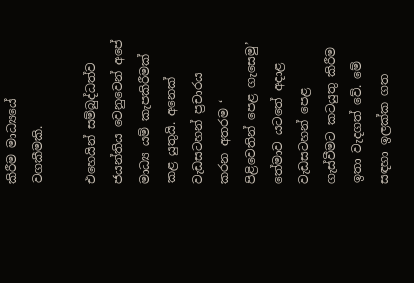කිරීම මාධ්‍යයේ වගකීමකි.

එහෙයින් සම්බුද්ධත්ව ජයන්තිය වෙනුවෙන් අපේ මාධ්‍ය යම් කැපකිරීමක් කළ යුතුයි. අනෙක් වැඩසටහන් ප්‍රචාරය කරන අතරම ‘ පිළිවෙතින් පෙළ ගැසෙමු’ තේමාව යටතේ අදාළ වැඩසටහන් පෙළ ගැස්වීමට කටයුතු කිරීම ඉතා වැදගත් වේ. මේ සඳහා ඉලක්ක ගත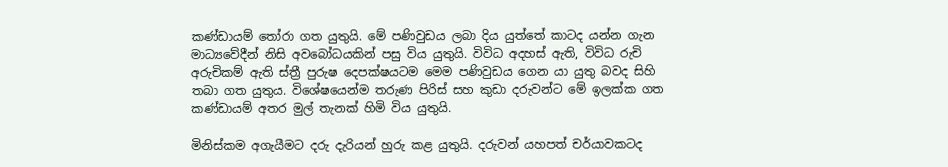කණ්ඩායම් තෝරා ගත යුතුයි. මේ පණිවුඩය ලබා දිය යුත්තේ කාටද යන්න ගැන මාධ්‍යවේදීන් නිසි අවබෝධයකින් පසු විය යුතුයි. විවිධ අදහස් ඇති, විවිධ රුචි අරුචිකම් ඇති ස්ත්‍රී පුරුෂ දෙපක්ෂයටම මෙම පණිවුඩය ගෙන යා යුතු බවද සිහි තබා ගත යුතුය. විශේෂයෙන්ම තරුණ පිරිස් සහ කුඩා දරුවන්ට මේ ඉලක්ක ගත කණ්ඩායම් අතර මුල් තැනක් හිමි විය යුතුයි.

මිනිස්කම අගැයීමට දරු දැරියන් හුරු කළ යුතුයි. දරුවන් යහපත් චර්යාවකටද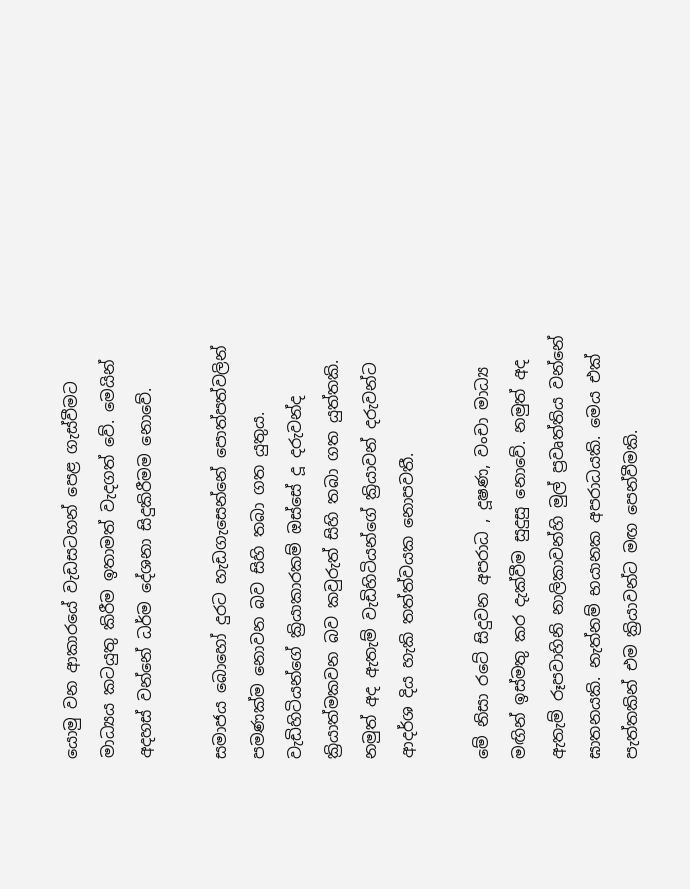යොමු වන ආකාරයේ වැඩසටහන් පෙළ ගැස්වීමට මාධ්‍යය කටයුතු කිරීම ඉතාමත් වැදගත් වේ. මෙයින් අදහස් වන්නේ ධර්ම දේශනා සිදුකිරීමම නොවේ.

සමාජය බොහෝ දුරට හැඩගැසෙන්නේ පොත්පත්වලින් පමණක්ම නොවන බව සිහි තබා ගත යුතුය. වැඩිහිටියන්ගේ ක්‍රියාකාරකම් ඔස්සේ දූ දරුවන්ද ක්‍රියාත්මකවන බව කවුරුත් සිහි තබා ගත යුත්තකි. නමුත් අද ඇතැම් වැඩිහිටියන්ගේ ක්‍රියාවන් දරුවන්ට ආදර්ශ දිය හැකි තත්ත්වයක නොපවතී.

මේ නිසා රටේ සිදුවන අපරාධ , දූෂණ, වංචා මාධ්‍ය මඟින් ඉස්මතු කර දැක්වීම සුදුසු නොවේ. නමුත් අද ඇතැම් රූපවාහිනි නාලිකාවන්හි මුල් ප්‍රවෘත්තිය වන්නේ ඝාතනයකි. නැත්නම් භයානක අපරාධයකි. මෙය එක් පැත්තකින් එම ක්‍රියාවන්ට මඟ පෙන්වීමකි.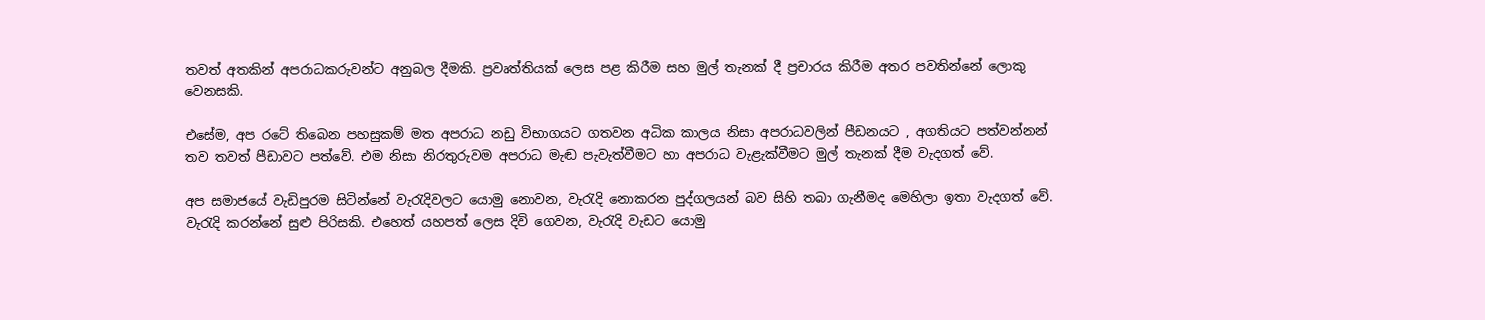තවත් අතකින් අපරාධකරුවන්ට අනුබල දීමකි. ප්‍රවෘත්තියක් ලෙස පළ කිරීම සහ මුල් තැනක් දී ප්‍රචාරය කිරීම අතර පවතින්නේ ලොකු වෙනසකි.

එසේම, අප රටේ තිබෙන පහසුකම් මත අපරාධ නඩු විභාගයට ගතවන අධික කාලය නිසා අපරාධවලින් පීඩනයට , අගතියට පත්වන්නන් තව තවත් පීඩාවට පත්වේ. එම නිසා නිරතුරුවම අපරාධ මැඬ පැවැත්වීමට හා අපරාධ වැළැක්වීමට මුල් තැනක් දීම වැදගත් වේ.

අප සමාජයේ වැඩිපුරම සිටින්නේ වැරැදිවලට යොමු නොවන, වැරැදි නොකරන පුද්ගලයන් බව සිහි තබා ගැනීමද මෙහිලා ඉතා වැදගත් වේ. වැරැදි කරන්නේ සුළු පිරිසකි. එහෙත් යහපත් ලෙස දිවි ගෙවන, වැරැදි වැඩට යොමු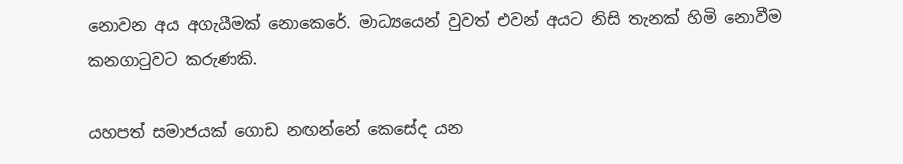නොවන අය අගැයීමක් නොකෙරේ. මාධ්‍යයෙන් වුවත් එවන් අයට නිසි තැනක් හිමි නොවීම කනගාටුවට කරුණකි.

යහපත් සමාජයක් ගොඩ නඟන්නේ කෙසේද යන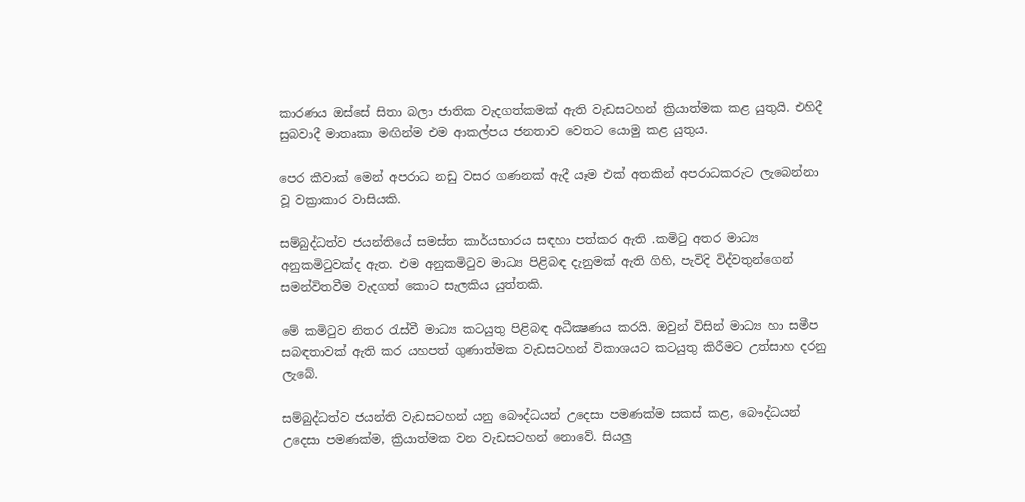කාරණය ඔස්සේ සිතා බලා ජාතික වැදගත්කමක් ඇති වැඩසටහන් ක්‍රියාත්මක කළ යුතුයි. එහිදී සුබවාදී මාතෘකා මඟින්ම එම ආකල්පය ජනතාව වෙතට යොමු කළ යුතුය.

පෙර කීවාක් මෙන් අපරාධ නඩු වසර ගණනක් ඇදී යෑම එක් අතකින් අපරාධකරුට ලැබෙන්නා වූ වක්‍රාකාර වාසියකි.

සම්බුද්ධත්ව ජයන්තියේ සමස්ත කාර්යභාරය සඳහා පත්කර ඇති .කමිටු අතර මාධ්‍ය අනුකමිටුවක්ද ඇත. එම අනුකමිටුව මාධ්‍ය පිළිබඳ දැනුමක් ඇති ගිහි, පැවිදි විද්වතුන්ගෙන් සමන්විතවීම වැදගත් කොට සැලකිය යුත්තකි.

මේ කමිටුව නිතර රැස්වී මාධ්‍ය කටයුතු පිළිබඳ අධීක්‍ෂණය කරයි. ඔවුන් විසින් මාධ්‍ය හා සමීප සබඳතාවක් ඇති කර යහපත් ගුණාත්මක වැඩසටහන් විකාශයට කටයුතු කිරීමට උත්සාහ දරනු ලැබේ.

සම්බුද්ධත්ව ජයන්ති වැඩසටහන් යනු බෞද්ධයන් උදෙසා පමණක්ම සකස් කළ, බෞද්ධයන් උදෙසා පමණක්ම, ක්‍රියාත්මක වන වැඩසටහන් නොවේ. සියලු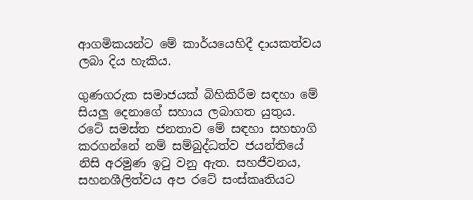ආගමිකයන්ට මේ කාර්යයෙහිදී දායකත්වය ලබා දිය හැකිය.

ගුණගරුක සමාජයක් බිහිකිරීම සඳහා මේ සියලු දෙනාගේ සහාය ලබාගත යුතුය. රටේ සමස්ත ජනතාව මේ සඳහා සහභාගි කරගන්නේ නම් සම්බුද්ධත්ව ජයන්තියේ නිසි අරමුණ ඉටු වනු ඇත. සහජීවනය, සහනශීලිත්වය අප රටේ සංස්කෘතියට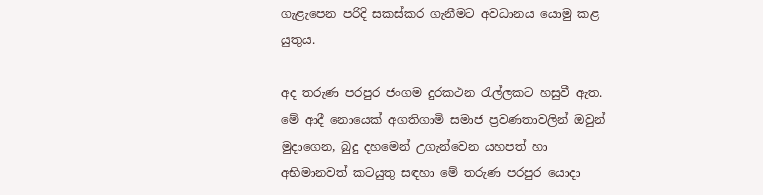ගැළැපෙන පරිදි සකස්කර ගැනීමට අවධානය යොමු කළ යුතුය.

අද තරුණ පරපුර ජංගම දුරකථන රැල්ලකට හසුවී ඇත. මේ ආදී නොයෙක් අගතිගාමි සමාජ ප්‍රවණතාවලින් ඔවුන් මුදාගෙන, බුදු දහමෙන් උගැන්වෙන යහපත් හා අභිමානවත් කටයුතු සඳහා මේ තරුණ පරපුර යොදා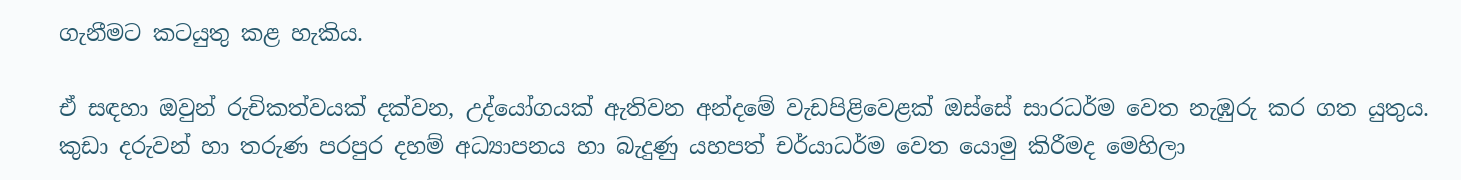ගැනීමට කටයුතු කළ හැකිය.

ඒ සඳහා ඔවුන් රුචිකත්වයක් දක්වන, උද්යෝගයක් ඇතිවන අන්දමේ වැඩපිළිවෙළක් ඔස්සේ සාරධර්ම වෙත නැඹුරු කර ගත යුතුය. කුඩා දරුවන් හා තරුණ පරපුර දහම් අධ්‍යාපනය හා බැදුණු යහපත් චර්යාධර්ම වෙත යොමු කිරීමද මෙහිලා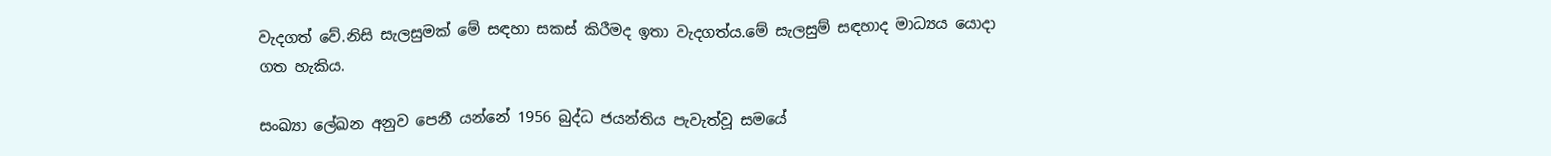වැදගත් වේ.නිසි සැලසුමක් මේ සඳහා සකස් කිරීමද ඉතා වැදගත්ය.මේ සැලසුම් සඳහාද මාධ්‍යය යොදා ගත හැකිය.

සංඛ්‍යා ලේඛන අනුව පෙනී යන්නේ 1956 බුද්ධ ජයන්තිය පැවැත්වූ සමයේ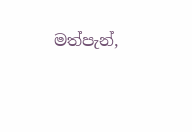මත්පැන්,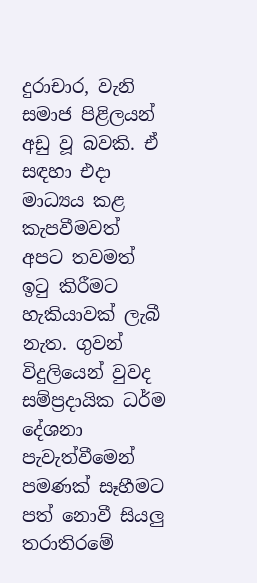දුරාචාර, වැනි සමාජ පිළිලයන් අඩු වූ බවකි. ඒ සඳහා එදා මාධ්‍යය කළ කැපවීමවත් අපට තවමත් ඉටු කිරීමට හැකියාවක් ලැබී නැත. ගුවන් විදුලියෙන් වුවද සම්ප්‍රදායික ධර්ම දේශනා පැවැත්වීමෙන් පමණක් සෑහීමට පත් නොවී සියලු තරාතිරමේ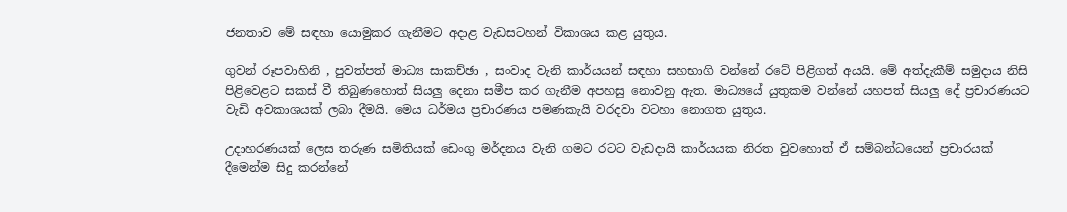ජනතාව මේ සඳහා යොමුකර ගැනීමට අදාළ වැඩසටහන් විකාශය කළ යුතුය.

ගුවන් රූපවාහිනි , පුවත්පත් මාධ්‍ය සාකච්ඡා , සංවාද වැනි කාර්යයන් සඳහා සහභාගි වන්නේ රටේ පිළිගත් අයයි. මේ අත්දැකීම් සමුදාය නිසි පිළිවෙළට සකස් වී තිබුණහොත් සියලු දෙනා සමීප කර ගැනීම අපහසු නොවනු ඇත. මාධ්‍යයේ යුතුකම වන්නේ යහපත් සියලු දේ ප්‍රචාරණයට වැඩි අවකාශයක් ලබා දීමයි. මෙය ධර්මය ප්‍රචාරණය පමණකැයි වරදවා වටහා නොගත යුතුය.

උදාහරණයක් ලෙස තරුණ සමිතියක් ඩෙංගු මර්දනය වැනි ගමට රටට වැඩදායි කාර්යයක නිරත වුවහොත් ඒ සම්බන්ධයෙන් ප්‍රචාරයක් දීමෙන්ම සිදු කරන්නේ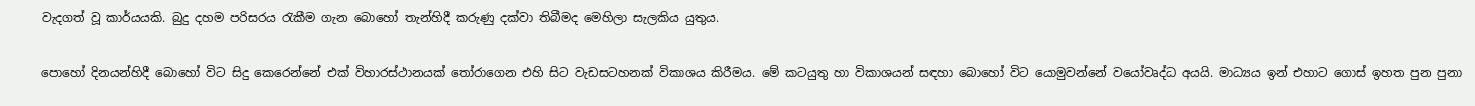වැදගත් වූ කාර්යයකි. බුදු දහම පරිසරය රැකීම ගැන බොහෝ තැන්හිදී කරුණු දක්වා තිබීමද මෙහිලා සැලකිය යුතුය.

පොහෝ දිනයන්හිදී බොහෝ විට සිදු කෙරෙන්නේ එක් විහාරස්ථානයක් තෝරාගෙන එහි සිට වැඩසටහනක් විකාශය කිරීමය. මේ කටයුතු හා විකාශයන් සඳහා බොහෝ විට යොමුවන්නේ වයෝවෘද්ධ අයයි. මාධ්‍යය ඉන් එහාට ගොස් ඉහත පුන පුනා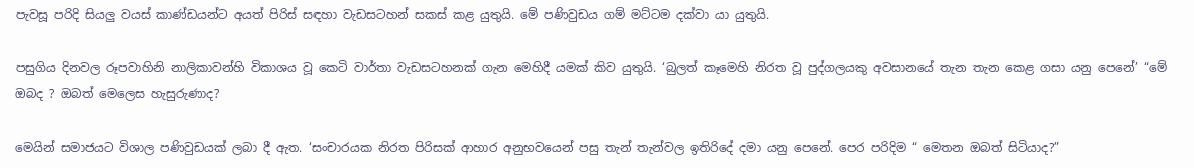පැවසූ පරිදි සියලු වයස් කාණ්ඩයන්ට අයත් පිරිස් සඳහා වැඩසටහන් සකස් කළ යුතුයි. මේ පණිවුඩය ගම් මට්ටම දක්වා යා යුතුයි.

පසුගිය දිනවල රූපවාහිනි නාලිකාවන්හි විකාශය වූ කෙටි වාර්තා වැඩසටහනක් ගැන මෙහිදී යමක් කිව යුතුයි. ‘බුලත් කෑමෙහි නිරත වූ පුද්ගලයකු අවසානයේ තැන තැන කෙළ ගසා යනු පෙනේ’ “මේ ඔබද ? ඔබත් මෙලෙස හැසුරුණාද?

මෙයින් සමාජයට විශාල පණිවුඩයක් ලබා දී ඇත. ‘සංචාරයක නිරත පිරිසක් ආහාර අනුභවයෙන් පසු තැන් තැන්වල ඉතිරිදේ දමා යනු පෙනේ. පෙර පරිදිම “ මෙතන ඔබත් සිටියාද?”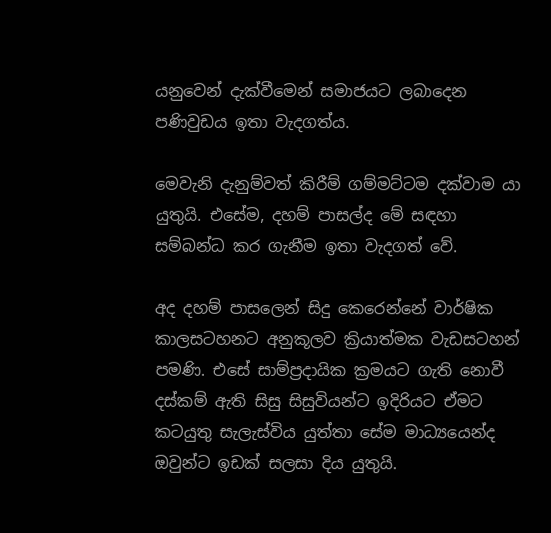යනුවෙන් දැක්වීමෙන් සමාජයට ලබාදෙන පණිවුඩය ඉතා වැදගත්ය.

මෙවැනි දැනුම්වත් කිරීම් ගම්මට්ටම දක්වාම යා යුතුයි. එසේම, දහම් පාසල්ද මේ සඳහා සම්බන්ධ කර ගැනීම ඉතා වැදගත් වේ.

අද දහම් පාසලෙන් සිදු කෙරෙන්නේ වාර්ෂික කාලසටහනට අනුකූලව ක්‍රියාත්මක වැඩසටහන් පමණි. එසේ සාම්ප්‍රදායික ක්‍රමයට ගැති නොවී දස්කම් ඇති සිසු සිසුවියන්ට ඉදිරියට ඒමට කටයුතු සැලැස්විය යුත්තා සේම මාධ්‍යයෙන්ද ඔවුන්ට ඉඩක් සලසා දිය යුතුයි.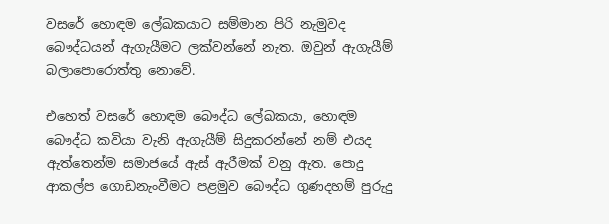වසරේ හොඳම ලේඛකයාට සම්මාන පිරි නැමුවද බෞද්ධයන් ඇගැයීමට ලක්වන්නේ නැත. ඔවුන් ඇගැයීම් බලාපොරොත්තු නොවේ.

එහෙත් වසරේ හොඳම බෞද්ධ ලේඛකයා, හොඳම බෞද්ධ කවියා වැනි ඇගැයීම් සිදුකරන්නේ නම් එයද ඇත්තෙන්ම සමාජයේ ඇස් ඇරීමක් වනු ඇත. පොදු ආකල්ප ගොඩනැංවීමට පළමුව බෞද්ධ ගුණදහම් පුරුදු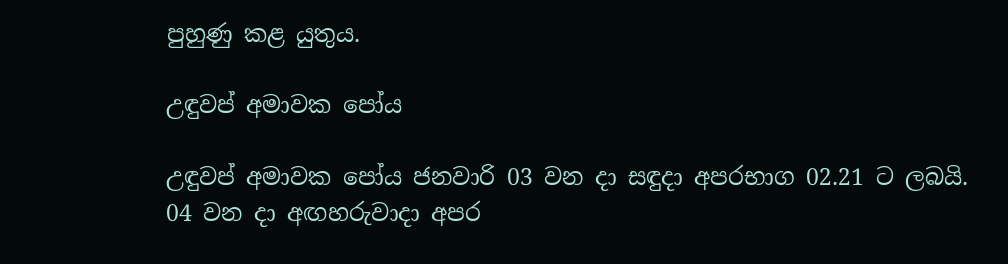පුහුණු කළ යුතුය.

උඳුවප් අමාවක පෝය

උඳුවප් අමාවක පෝය ජනවාරි 03 වන දා සඳුදා අපරභාග 02.21 ට ලබයි.
04 වන දා අඟහරුවාදා අපර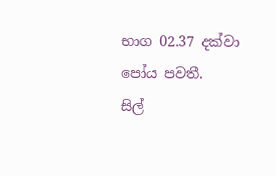භාග 02.37 දක්වා පෝය පවතී.
සිල්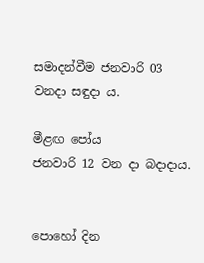සමාදන්වීම ජනවාරි 03 වනදා සඳුදා ය.

මීළඟ පෝය
ජනවාරි 12 වන දා බදාදාය.


පොහෝ දින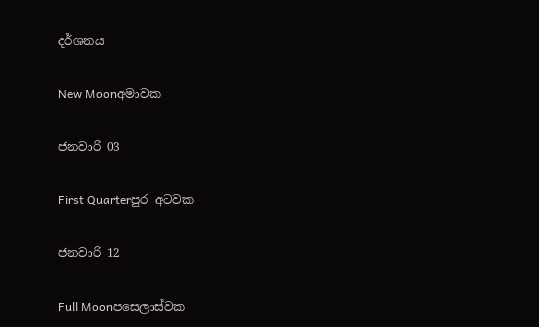දර්ශනය

New Moonඅමාවක

ජනවාරි 03

First Quarterපුර අටවක

ජනවාරි 12

Full Moonපසෙලාස්වක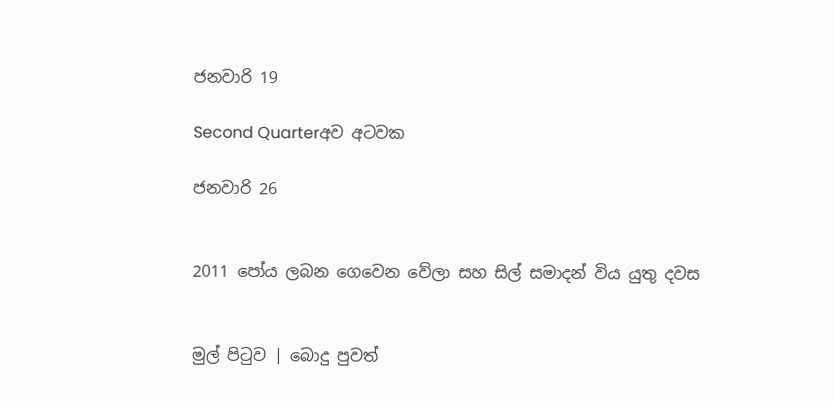ජනවාරි 19

Second Quarterඅව අටවක

ජනවාරි 26


2011 පෝය ලබන ගෙවෙන වේලා සහ සිල් සමාදන් විය යුතු දවස


මුල් පිටුව | බොදු පුවත්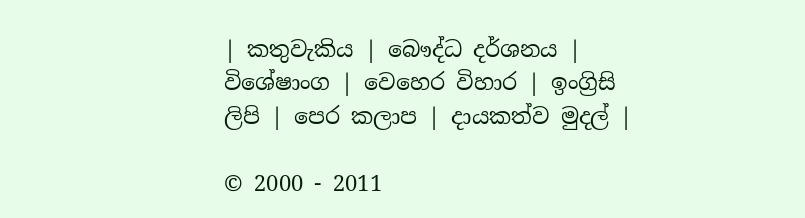| කතුවැකිය | බෞද්ධ දර්ශනය | විශේෂාංග | වෙහෙර විහාර | ඉංග්‍රිසි ලිපි | පෙර කලාප | දායකත්ව මුදල් |

© 2000 - 2011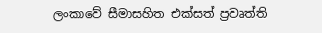ලංකාවේ සීමාසහිත එක්සත් ප්‍රවෘත්ති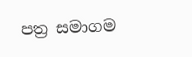පත්‍ර සමාගම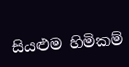සියළුම හිමිකම්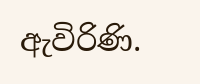ඇවිරිණි.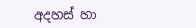අදහස් හා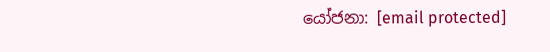යෝජනා: [email protected]